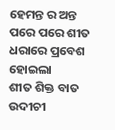ହେମନ୍ତ ର ଅନ୍ତ ପରେ ପରେ ଶୀତ
ଧରାରେ ପ୍ରବେଶ ହୋଇଲା
ଶୀତ ଶିକ୍ତ ବାତ ଉଦୀଚୀ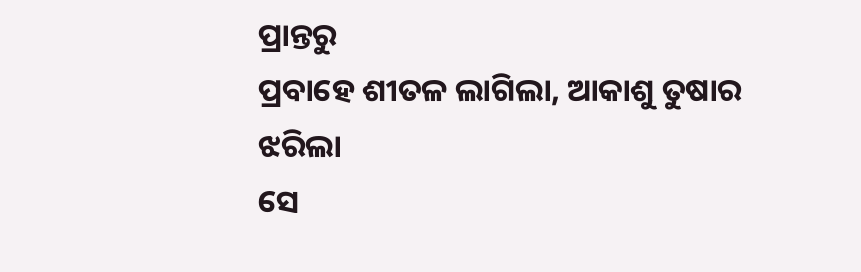ପ୍ରାନ୍ତରୁ
ପ୍ରବାହେ ଶୀତଳ ଲାଗିଲା, ଆକାଶୁ ତୁଷାର ଝରିଲା
ସେ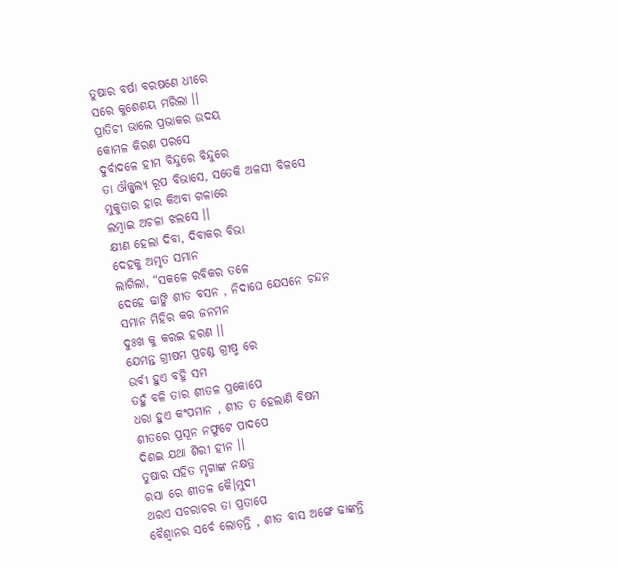ତୁଷାର ବର୍ଷା ବରଷଣେ ଧୀରେ
ସରେ କୁଶେଶୟ ମରିଲା ।।
ପ୍ରାତିଚୀ ଭାଲେ ପ୍ରଭାକର ଉଦୟ
କୋମଳ କିରଣ ପରସେ
ଦୁର୍ବାଦଳେ ହୀମ ବିନ୍ଦୁରେ ବିନ୍ଦୁରେ
ତା ଔଜ୍ଜ୍ଵଲ୍ୟ ରୂପ ବିଭାସେ, ସତେକି ଅଳସୀ ବିଳସେ
ମୁକୁତାର ହାର କିଅବା ଗଳାରେ
ଲମ୍ଵାଇ ଅଚଳା ଝଲସେ ।।
କ୍ଷୀଣ ହେଲା ଦିବା, ଦିବାକର ବିଭା
ଦେହକୁ ଅମୃତ ସମାନ
ଲାଗିଲା, “ସକଳେ ରବିକର ତଳେ
ଦେହେ ଢାଙ୍କି ଶୀତ ବସନ , ନିଦାଘେ ଯେସନେ ଚନ୍ଦନ
ସମାନ ମିହିର କର ଜନମନ
ଦୁଃଖ କୁ କରଇ ହରଣ ।।
ଯେମନ୍ତ ଗ୍ରୀଷମ ପ୍ରଚଣ୍ଡ ଗ୍ରୀଷ୍ମ ରେ
ଉର୍ବୀ ହୁଏ ବହ୍ନି ସମ
ତହୁଁ ବଳି ତାର ଶୀତଳ ପ୍ରକୋପେ
ଧରା ହୁଏ କଂପମାନ , ଶୀତ ତ ହେଲାଣି ବିଷମ
ଶୀତରେ ପ୍ରସୂନ ନଫୁଟେ ପାଦପେ
ଦିଶଇ ଯଥା ଶିରୀ ହୀନ ।।
ତୁଷାର ସହିତ ମୃଗାଙ୍କ ନକ୍ଷତ୍ର
ରସା ରେ ଶୀତଳ କୈ।ମୁଦୀ
ଥରଏ ସଚରାଚର ତା ପ୍ରତାପେ
ବୈଶ୍ଵାନର ସର୍ବେ ଲୋଡ଼ନ୍ତି , ଶୀତ ବାସ ଅଙ୍ଗେ ଢାଙ୍କନ୍ତି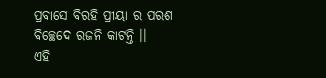ପ୍ରବାସେ ବିରହି ପ୍ରୀୟା ର ପରଶ
ବିଚ୍ଛେଦେ ରଜନି କାଟନ୍ତି ।।
ଏହି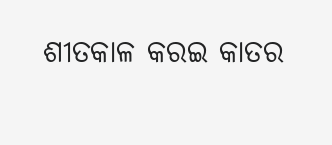ଶୀତକାଳ କରଇ କାତର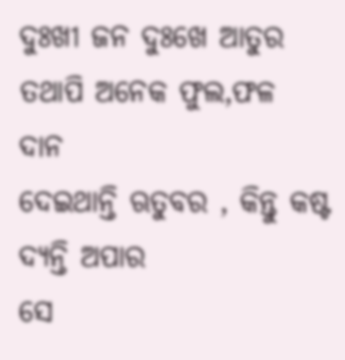ଦୁଃଖୀ ଜନ ଦୁଃଖେ ଆତୁର
ତଥାପି ଅନେକ ଫୁଲ,ଫଳ ଦାନ
ଦେଇଥାନ୍ତି ଋତୁବର , କିନ୍ତୁ କଷ୍ଟ ଦ୍ୟନ୍ତି ଅପାର
ସେ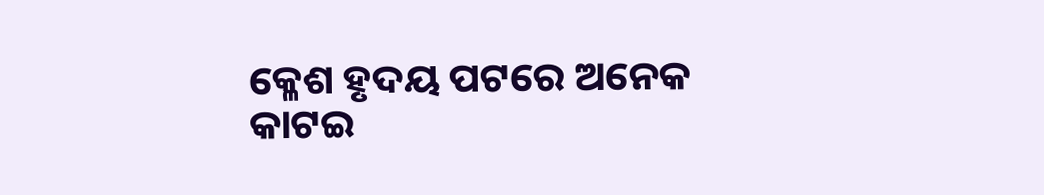କ୍ଳେଶ ହୃଦୟ ପଟରେ ଅନେକ
କାଟଇ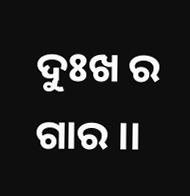ଦୁଃଖ ର ଗାର ।।